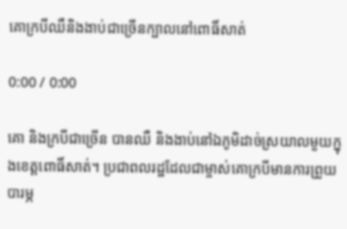គោក្របីឈឺនិងងាប់ជាច្រើនក្បាលនៅពោធិ៍សាត់

0:00 / 0:00

គោ និងក្របីជាច្រើន បានឈឺ និងងាប់នៅឯភូមិដាច់ស្រយាលមួយក្នុងខេត្តពោធិ៍សាត់។ ប្រជាពលរដ្ឋដែលជាម្ចាស់គោក្របីមានការព្រួយបារម្ភ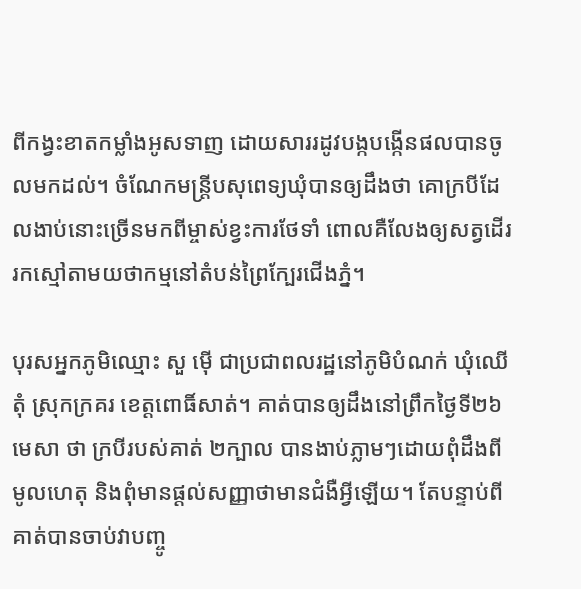ពីកង្វះខាតកម្លាំងអូសទាញ ដោយសាររដូវបង្កបង្កើនផលបានចូលមកដល់។ ចំណែកមន្ត្រីបសុពេទ្យឃុំបានឲ្យដឹងថា គោក្របីដែលងាប់នោះច្រើនមកពីម្ចាស់ខ្វះការថែទាំ ពោលគឺលែងឲ្យសត្វដើររកស្មៅតាមយថាកម្មនៅតំបន់ព្រៃក្បែរជើងភ្នំ។

បុរសអ្នកភូមិឈ្មោះ សួ ម៉ើ ជាប្រជាពលរដ្ឋនៅភូមិបំណក់ ឃុំឈើតុំ ស្រុកក្រគរ ខេត្តពោធិ៍សាត់។ គាត់បានឲ្យដឹងនៅព្រឹកថ្ងៃទី២៦ មេសា ថា ក្របីរបស់គាត់ ២ក្បាល បានងាប់ភ្លាមៗដោយពុំដឹងពីមូលហេតុ និងពុំមានផ្ដល់សញ្ញាថាមានជំងឺអ្វីឡើយ។ តែបន្ទាប់ពីគាត់បានចាប់វាបញ្ចូ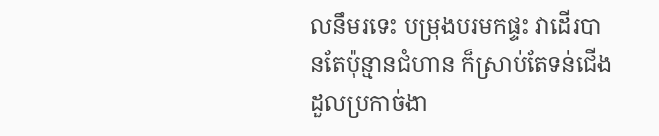លនឹមរទេះ បម្រុងបរមកផ្ទះ វាដើរបានតែប៉ុន្មានជំហាន ក៏ស្រាប់តែទន់ជើងដួលប្រកាច់ងា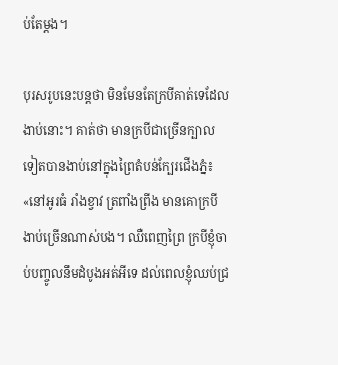ប់តែម្ដង។

បុរសរូបនេះបន្តថា មិនមែនតែក្របីគាត់ទេដែលងាប់នោះ។ គាត់ថា មានក្របីជាច្រើនក្បាលទៀតបានងាប់នៅក្នុងព្រៃតំបន់ក្បែរជើងភ្នំ៖ «នៅអូរធំ រាំងខ្វាវ ត្រពាំងព្រីង មានគោក្របីងាប់ច្រើនណាស់បង។ ឈឺពេញព្រៃ ក្របីខ្ញុំចាប់បញ្ចូលនឹមដំបូងអត់អីទេ ដល់ពេលខ្ញុំឈប់ជ្រ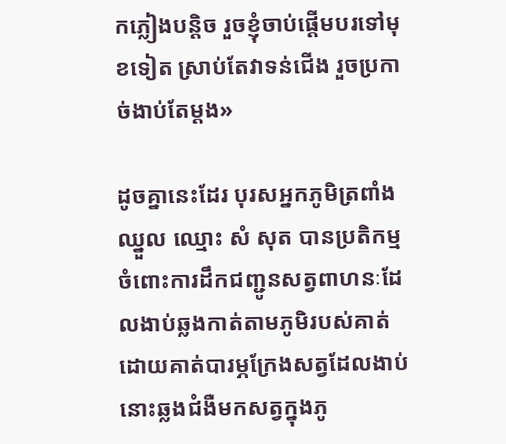កភ្លៀងបន្តិច រួចខ្ញុំចាប់ផ្ដើមបរទៅមុខទៀត ស្រាប់តែវាទន់ជើង រួចប្រកាច់ងាប់តែម្ដង»

ដូចគ្នានេះដែរ បុរសអ្នកភូមិត្រពាំងឈ្នួល ឈ្មោះ សំ សុត បានប្រតិកម្មចំពោះការដឹកជញ្ជូនសត្វពាហនៈដែលងាប់ឆ្លងកាត់តាមភូមិរបស់គាត់ ដោយគាត់បារម្ភក្រែងសត្វដែលងាប់នោះឆ្លងជំងឺមកសត្វក្នុងភូ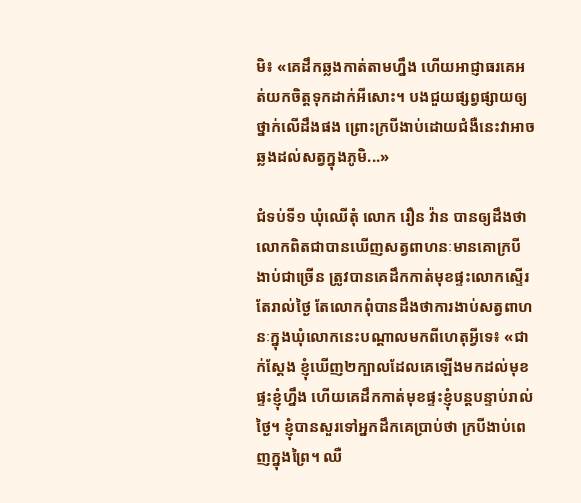មិ៖ «គេដឹកឆ្លងកាត់តាមហ្នឹង ហើយអាជ្ញាធរគេអត់យកចិត្តទុកដាក់អីសោះ។ បងជួយផ្សព្វផ្សាយឲ្យថ្នាក់លើដឹងផង ព្រោះក្របីងាប់ដោយជំងឺនេះវាអាចឆ្លងដល់សត្វក្នុងភូមិ...»

ជំទប់ទី១ ឃុំឈើតុំ លោក រឿន វ៉ាន បានឲ្យដឹងថា លោកពិតជាបានឃើញសត្វពាហនៈមានគោក្របី ងាប់ជាច្រើន ត្រូវបានគេដឹកកាត់មុខផ្ទះលោកស្ទើរតែរាល់ថ្ងៃ តែលោកពុំបានដឹងថាការងាប់សត្វពាហនៈក្នុងឃុំលោកនេះបណ្ដាលមកពីហេតុអ្វីទេ៖ «ជាក់ស្ដែង ខ្ញុំឃើញ២ក្បាលដែលគេឡើងមកដល់មុខផ្ទះខ្ញុំហ្នឹង ហើយគេដឹកកាត់មុខផ្ទះខ្ញុំបន្តបន្ទាប់រាល់ថ្ងៃ។ ខ្ញុំបានសួរទៅអ្នកដឹកគេប្រាប់ថា ក្របីងាប់ពេញក្នុងព្រៃ។ ឈឺ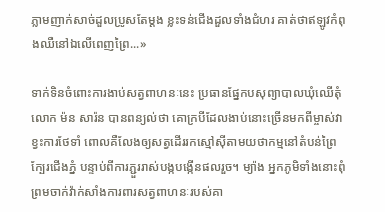ភ្លាមញាក់សាច់ដួលប្រូសតែម្ដង ខ្លះទន់ជើងដួលទាំងជំហរ គាត់ថាឥឡូវកំពុងឈឺនៅឯលើពេញព្រៃ...»

ទាក់ទិនចំពោះការងាប់សត្វពាហនៈនេះ ប្រធានផ្នែកបសុព្យាបាលឃុំឈើតុំ លោក ម៉ន សារ៉ន បានពន្យល់ថា គោក្របីដែលងាប់នោះច្រើនមកពីម្ចាស់វាខ្វះការថែទាំ ពោលគឺលែងឲ្យសត្វដើររកស្មៅស៊ីតាមយថាកម្មនៅតំបន់ព្រៃក្បែរជើងភ្នំ បន្ទាប់ពីការភ្ជួររាស់បង្កបង្កើនផលរួច។ ម្យ៉ាង អ្នកភូមិទាំងនោះពុំព្រមចាក់វ៉ាក់សាំងការពារសត្វពាហនៈរបស់គា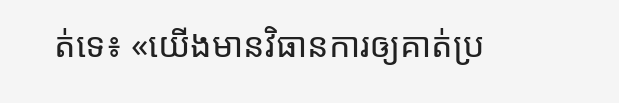ត់ទេ៖ «យើងមានវិធានការឲ្យគាត់ប្រ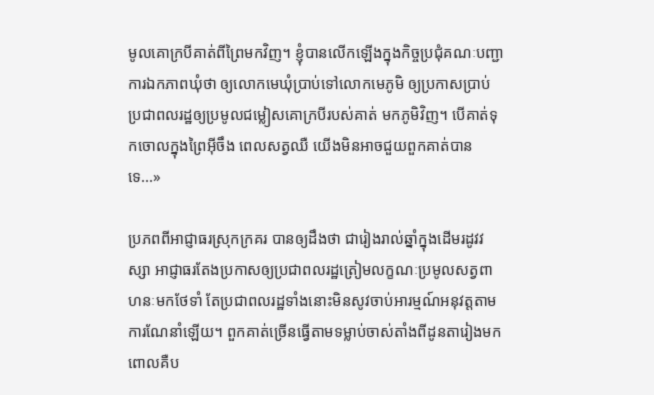មូលគោក្របីគាត់ពីព្រៃមកវិញ។ ខ្ញុំបានលើកឡើងក្នុងកិច្ចប្រជុំគណៈបញ្ជាការឯកភាពឃុំថា ឲ្យលោកមេឃុំប្រាប់ទៅលោកមេភូមិ ឲ្យប្រកាសប្រាប់ប្រជាពលរដ្ឋឲ្យប្រមូលជម្លៀសគោក្របីរបស់គាត់ មកភូមិវិញ។ បើគាត់ទុកចោលក្នុងព្រៃអ៊ីចឹង ពេលសត្វឈឺ យើងមិនអាចជួយពួកគាត់បានទេ...»

ប្រភពពីអាជ្ញាធរស្រុកក្រគរ បានឲ្យដឹងថា ជារៀងរាល់ឆ្នាំក្នុងដើមរដូវវស្សា អាជ្ញាធរតែងប្រកាសឲ្យប្រជាពលរដ្ឋត្រៀមលក្ខណៈប្រមូលសត្វពាហនៈមកថែទាំ តែប្រជាពលរដ្ឋទាំងនោះមិនសូវចាប់អារម្មណ៍អនុវត្តតាមការណែនាំឡើយ។ ពួកគាត់ច្រើនធ្វើតាមទម្លាប់ចាស់តាំងពីដូនតារៀងមក ពោលគឺប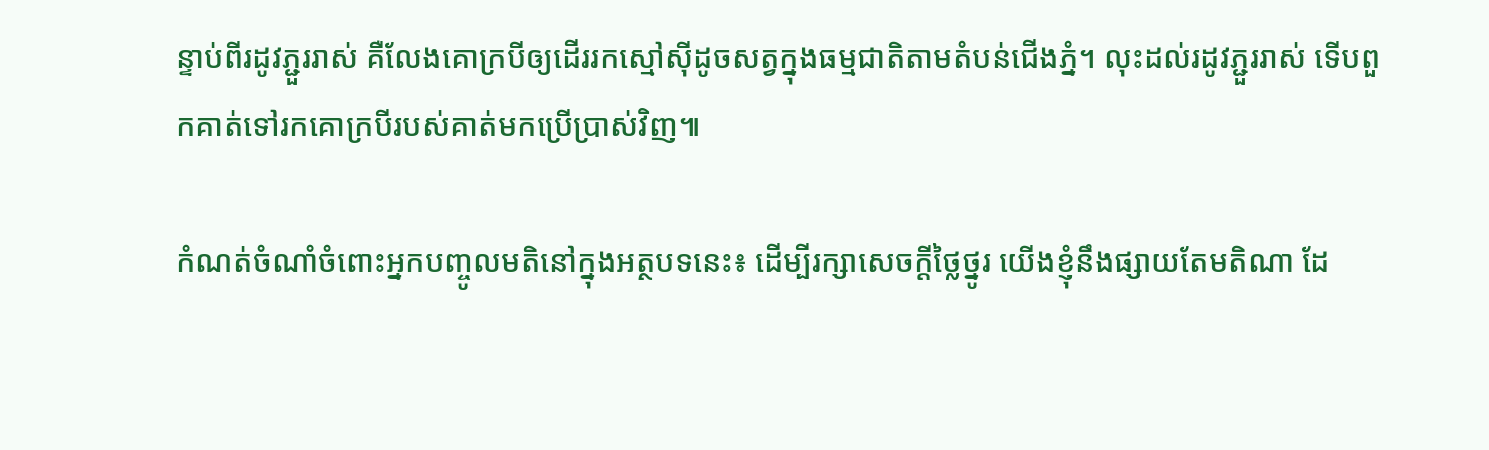ន្ទាប់ពីរដូវភ្ជួររាស់ គឺលែងគោក្របីឲ្យដើររកស្មៅស៊ីដូចសត្វក្នុងធម្មជាតិតាមតំបន់ជើងភ្នំ។ លុះដល់រដូវភ្ជួររាស់ ទើបពួកគាត់ទៅរកគោក្របីរបស់គាត់មកប្រើប្រាស់វិញ៕

កំណត់ចំណាំចំពោះអ្នកបញ្ចូលមតិនៅក្នុងអត្ថបទនេះ៖ ដើម្បីរក្សាសេចក្ដីថ្លៃថ្នូរ យើងខ្ញុំនឹងផ្សាយតែមតិណា ដែ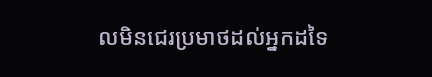លមិនជេរប្រមាថដល់អ្នកដទៃ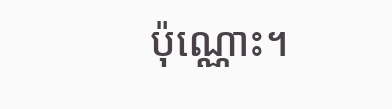ប៉ុណ្ណោះ។